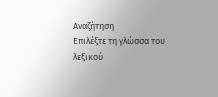Αναζήτηση
Επιλέξτε τη γλώσσα του λεξικού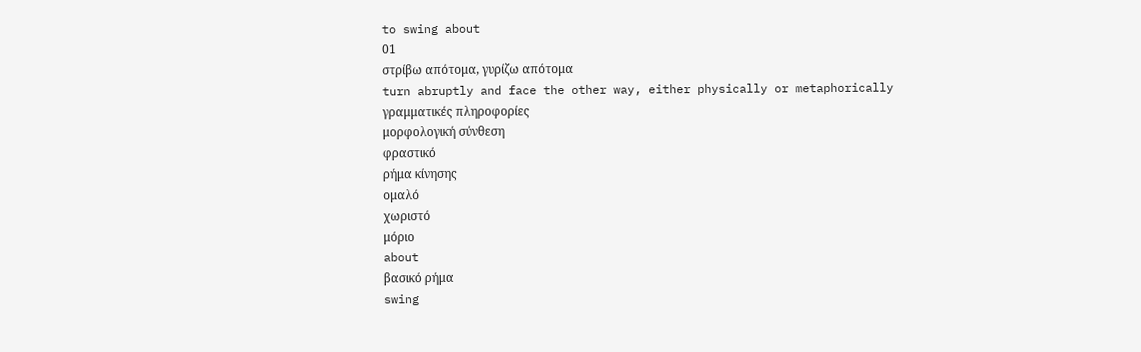to swing about
01
στρίβω απότομα, γυρίζω απότομα
turn abruptly and face the other way, either physically or metaphorically
γραμματικές πληροφορίες
μορφολογική σύνθεση
φραστικό
ρήμα κίνησης
ομαλό
χωριστό
μόριο
about
βασικό ρήμα
swing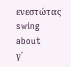ενεστώτας
swing about
γ΄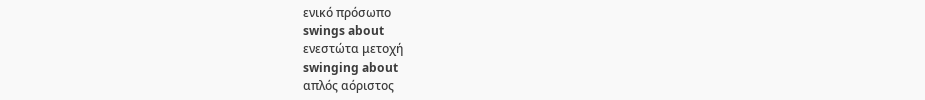ενικό πρόσωπο
swings about
ενεστώτα μετοχή
swinging about
απλός αόριστος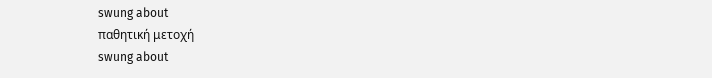swung about
παθητική μετοχή
swung about